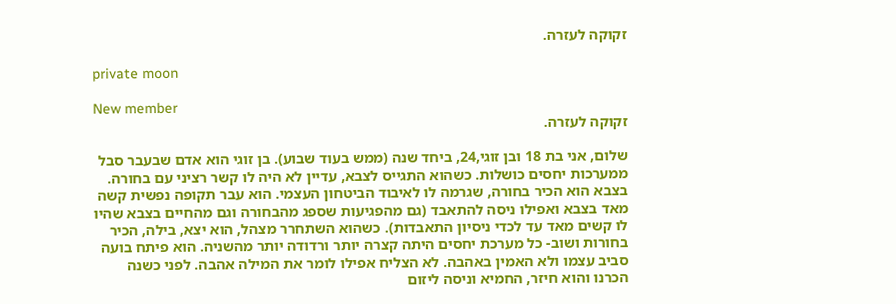זקוקה לעזרה.

private moon

New member
זקוקה לעזרה.

שלום, אני בת 18 ובן זוגי,24, ביחד שנה (ממש בעוד שבוע). בן זוגי הוא אדם שבעבר סבל ממערכות יחסים כושלות. כשהוא התגייס לצבא, עדיין לא היה לו קשר רציני עם בחורה. בצבא הוא הכיר בחורה, שגרמה לו לאיבוד הביטחון העצמי. הוא עבר תקופה נפשית קשה מאד בצבא ואפילו ניסה להתאבד (גם מהפגיעות שספג מהבחורה וגם מהחיים בצבא שהיו לו קשים מאד עד לכדי ניסיון התאבדות). כשהוא השתחרר מצהל, הוא יצא, בילה, הכיר בחורות ושוב- כל מערכת יחסים היתה קצרה יותר ורדודה יותר מהשניה. הוא פיתח בועה סביב עצמו ולא האמין באהבה. לא הצליח אפילו לומר את המילה אהבה. לפני כשנה הכרנו והוא חיזר, החמיא וניסה ליזום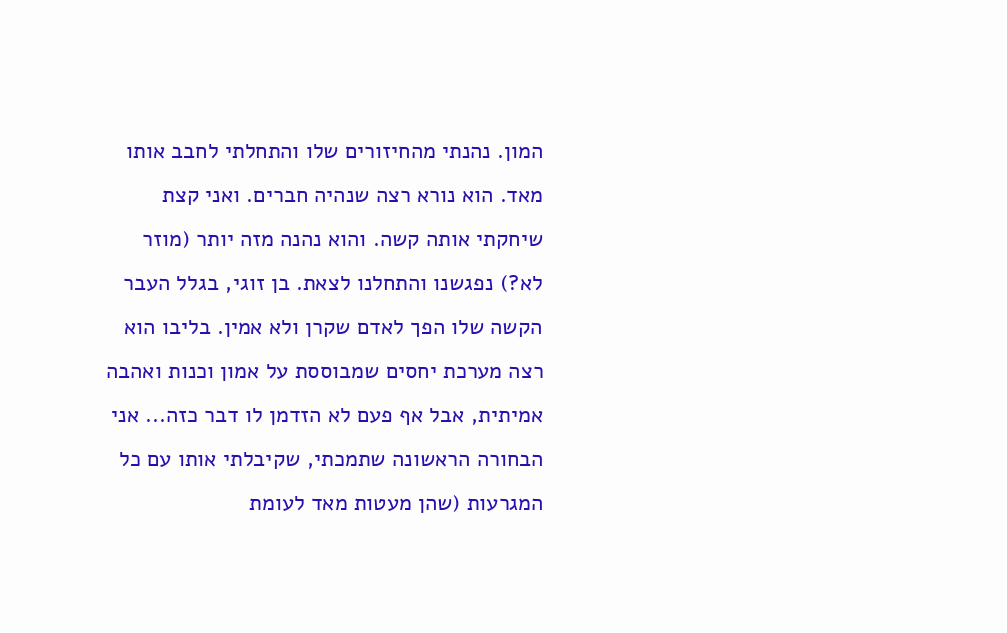המון. נהנתי מהחיזורים שלו והתחלתי לחבב אותו מאד. הוא נורא רצה שנהיה חברים. ואני קצת שיחקתי אותה קשה. והוא נהנה מזה יותר (מוזר לא?) נפגשנו והתחלנו לצאת. בן זוגי, בגלל העבר הקשה שלו הפך לאדם שקרן ולא אמין. בליבו הוא רצה מערכת יחסים שמבוססת על אמון וכנות ואהבה אמיתית, אבל אף פעם לא הזדמן לו דבר כזה... אני הבחורה הראשונה שתמכתי, שקיבלתי אותו עם כל המגרעות (שהן מעטות מאד לעומת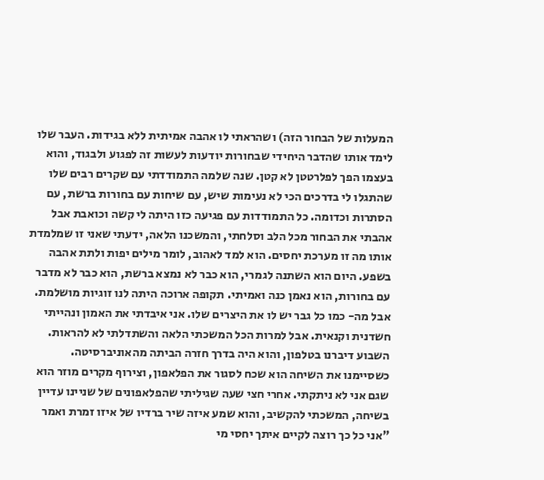המעלות של הבחור הזה) ושהראתי לו אהבה אמיתית ללא בגידות. העבר שלו לימד אותו שהדבר היחידי שבחורות יודעות לעשות זה לפגוע ולבגוד, והוא בעצמו הפך לפלרטטן לא קטן. שנה שלמה התמודדתי עם שקרים רבים שלו שהתגלו לי בדרכים הכי לא נעימות שיש, עם שיחות עם בחורות ברשת, עם הסתרות וכדומה. כל התמודדות עם פגיעה כזו היתה לי קשה וכואבת אבל אהבתי את הבחור מכל הלב וסלחתי, והמשכנו הלאה, ידעתי שאני זו שמלמדת אותו מה זו מערכת יחסים. הוא למד לאהוב, לומר מילים יפות ולתת אהבה בשפע. היום הוא השתנה לגמרי, הוא כבר לא נמצא ברשת, הוא כבר לא מדבר עם בחורות, הוא נאמן כנה ואמיתי. תקופה ארוכה היתה לנו זוגיות מושלמת. אבל מה- כמו כל גבר יש לו את היצרים שלו. אני איבדתי את האמון ונהייתי חשדנית וקנאית. אבל למרות הכל המשכתי הלאה והשתדלתי לא להראות. השבוע דיברנו בטלפון, והוא היה בדרך חזרה הביתה מהאוניברסיטה. כשסיימנו את השיחה הוא שכח לסגור את הפלאפון, וצירוף מקרים מוזר הוא שגם אני לא ניתקתי. אחרי חצי שעה שגיליתי שהפלאפונים של שניינו עדיין בשיחה, המשכתי להקשיב, והוא שמע איזה שיר ברדיו של איזו זמרת ואמר "אני כל כך רוצה לקיים איתך יחסי מי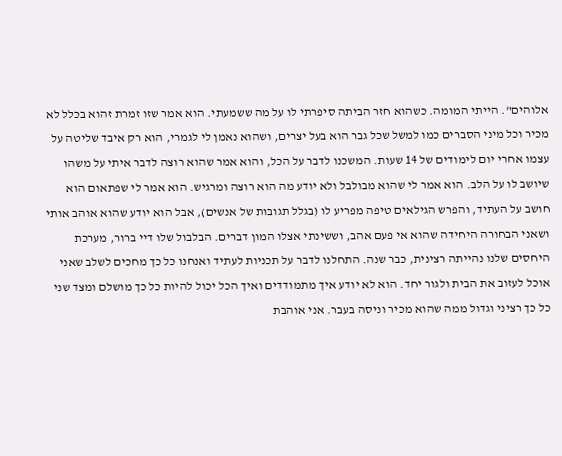אלוהים". הייתי המומה. כשהוא חזר הביתה סיפרתי לו על מה ששמעתי. הוא אמר שזו זמרת זהוא בכלל לא מכיר וכל מיני הסברים כמו למשל שכל גבר הוא בעל יצרים, ושהוא נאמן לי לגמרי, הוא רק איבד שליטה על עצמו אחרי יום לימודים של 14 שעות. המשכנו לדבר על הכל, והוא אמר שהוא רוצה לדבר איתי על משהו שיושב לו על הלב. הוא אמר לי שהוא מבולבל ולא יודע מה הוא רוצה ומרגיש. הוא אמר לי שפתאום הוא חושב על העתיד, והפרש הגילאים טיפה מפריע לו (בגלל תגובות של אנשים), אבל הוא יודע שהוא אוהב אותי ושאני הבחורה היחידה שהוא אי פעם אהב, וששינתי אצלו המון דברים. הבלבול שלו דיי ברור, מערכת היחסים שלנו נהייתה רצינית, כבר שנה. התחלנו לדבר על תכניות לעתיד ואנחנו כל כך מחכים לשלב שאני אוכל לעזוב את הבית ולגור יחד. הוא לא יודע איך מתמודדים ואיך הכל יכול להיות כל כך מושלם ומצד שני כל כך רציני וגדול ממה שהוא מכיר וניסה בעבר. אני אוהבת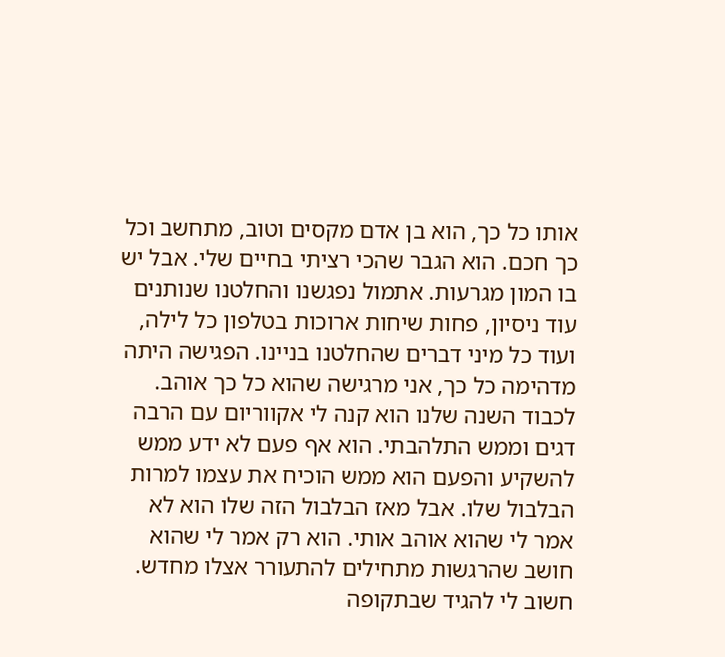אותו כל כך, הוא בן אדם מקסים וטוב, מתחשב וכל כך חכם. הוא הגבר שהכי רציתי בחיים שלי. אבל יש בו המון מגרעות. אתמול נפגשנו והחלטנו שנותנים עוד ניסיון, פחות שיחות ארוכות בטלפון כל לילה, ועוד כל מיני דברים שהחלטנו בניינו. הפגישה היתה מדהימה כל כך, אני מרגישה שהוא כל כך אוהב. לכבוד השנה שלנו הוא קנה לי אקווריום עם הרבה דגים וממש התלהבתי. הוא אף פעם לא ידע ממש להשקיע והפעם הוא ממש הוכיח את עצמו למרות הבלבול שלו. אבל מאז הבלבול הזה שלו הוא לא אמר לי שהוא אוהב אותי. הוא רק אמר לי שהוא חושב שהרגשות מתחילים להתעורר אצלו מחדש. חשוב לי להגיד שבתקופה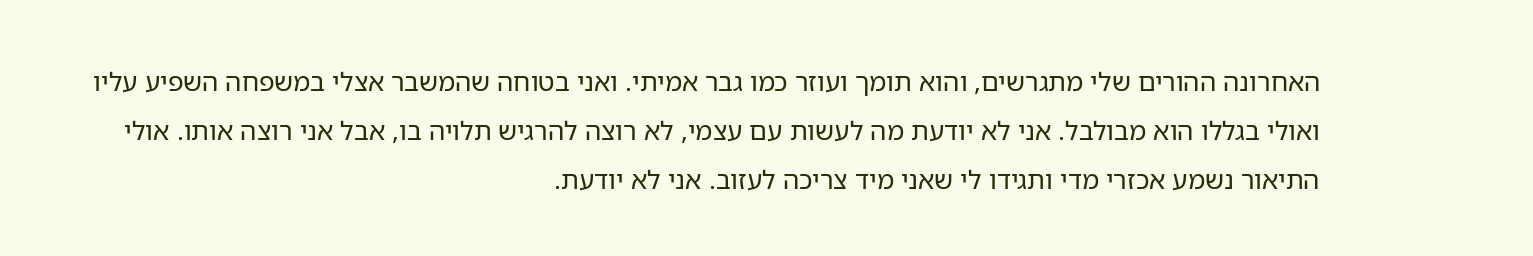האחרונה ההורים שלי מתגרשים, והוא תומך ועוזר כמו גבר אמיתי. ואני בטוחה שהמשבר אצלי במשפחה השפיע עליו ואולי בגללו הוא מבולבל. אני לא יודעת מה לעשות עם עצמי, לא רוצה להרגיש תלויה בו, אבל אני רוצה אותו. אולי התיאור נשמע אכזרי מדי ותגידו לי שאני מיד צריכה לעזוב. אני לא יודעת.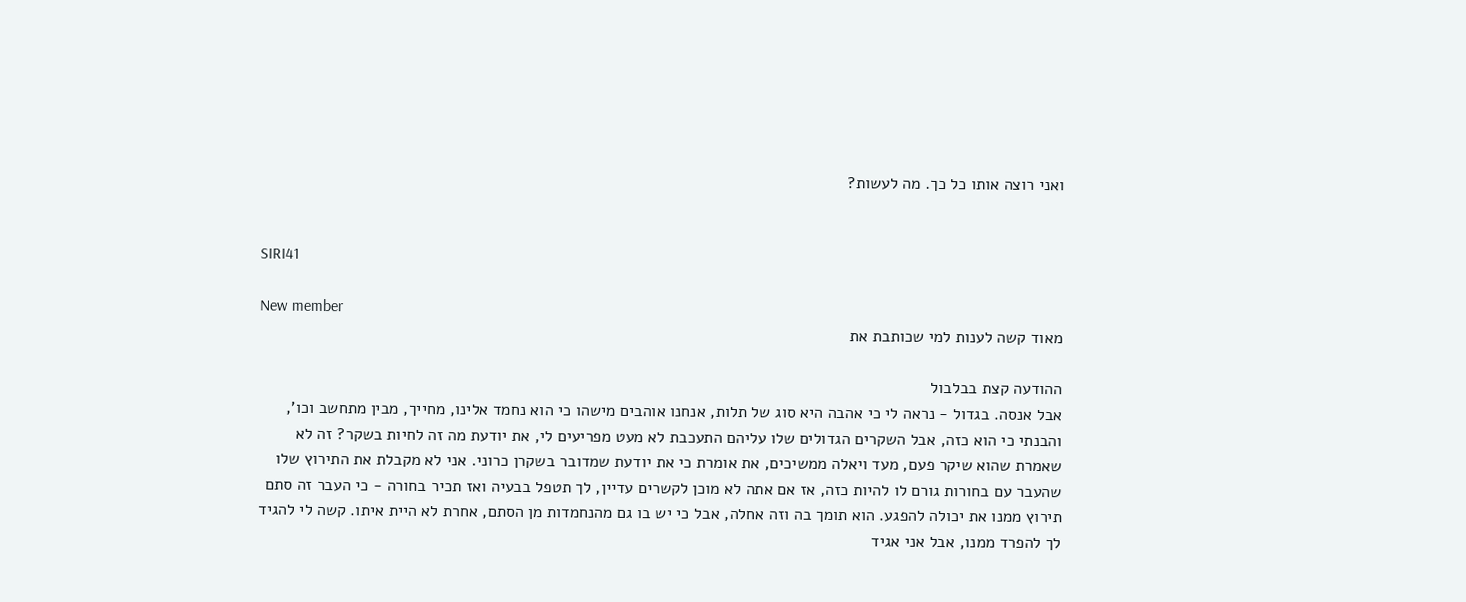ואני רוצה אותו כל כך. מה לעשות?


SIRI41

New member
מאוד קשה לענות למי שכותבת את

ההודעה קצת בבלבול
אבל אנסה. בגדול - נראה לי כי אהבה היא סוג של תלות, אנחנו אוהבים מישהו כי הוא נחמד אלינו, מחייך, מבין מתחשב וכו', והבנתי כי הוא כזה, אבל השקרים הגדולים שלו עליהם התעכבת לא מעט מפריעים לי, את יודעת מה זה לחיות בשקר? זה לא שאמרת שהוא שיקר פעם, מעד ויאלה ממשיכים, את אומרת כי את יודעת שמדובר בשקרן כרוני. אני לא מקבלת את התירוץ שלו שהעבר עם בחורות גורם לו להיות כזה, אז אם אתה לא מוכן לקשרים עדיין, לך תטפל בבעיה ואז תכיר בחורה - כי העבר זה סתם תירוץ ממנו את יכולה להפגע. הוא תומך בה וזה אחלה, אבל כי יש בו גם מהנחמדות מן הסתם, אחרת לא היית איתו. קשה לי להגיד לך להפרד ממנו, אבל אני אגיד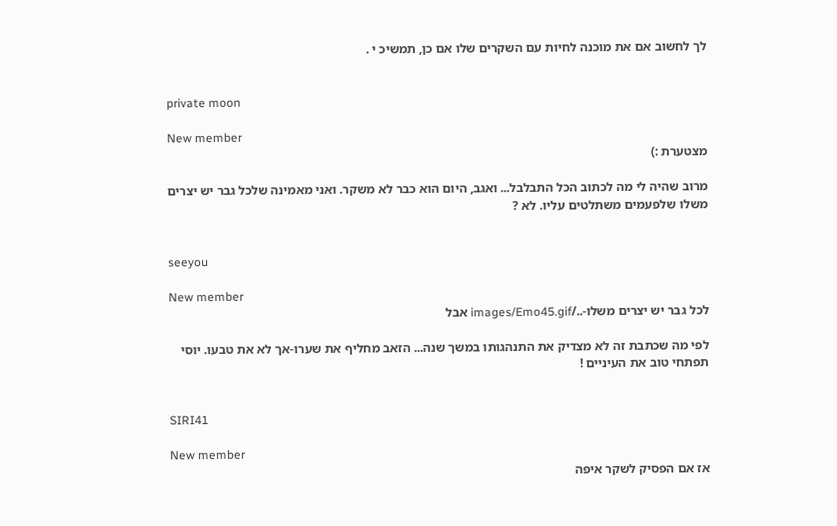לך לחשוב אם את מוכנה לחיות עם השקרים שלו אם כן, תמשיכ י .


private moon

New member
מצטערת :)

מרוב שהיה לי מה לכתוב הכל התבלבל... ואגב, היום הוא כבר לא משקר. ואני מאמינה שלכל גבר יש יצרים משלו שלפעמים משתלטים עליו. לא ?


seeyou

New member
לכל גבר יש יצרים משלו-../images/Emo45.gif אבל

לפי מה שכתבת זה לא מצדיק את התנהגותו במשך שנה... הזאב מחליף את שערו-אך לא את טבעו. יוסי תפתחי טוב את העיניים !


SIRI41

New member
אז אם הפסיק לשקר איפה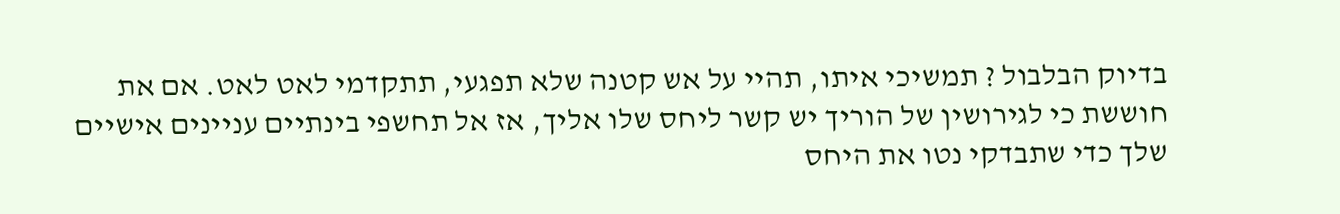בדיוק הבלבול ? תמשיכי איתו, תהיי על אש קטנה שלא תפגעי, תתקדמי לאט לאט. אם את חוששת כי לגירושין של הוריך יש קשר ליחס שלו אליך, אז אל תחשפי בינתיים עניינים אישיים שלך כדי שתבדקי נטו את היחס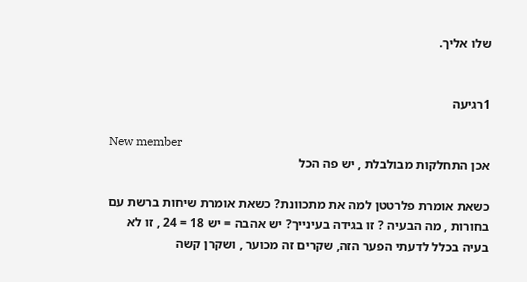שלו אליך.


1רגיעה

New member
אכן התחלקות מבולבלת , יש פה הכל

כשאת אומרת פלרטטן למה את מתכוונת? כשאת אומרת שיחות ברשת עם בחורות , מה הבעיה ? זו בגידה בעינייך? יש אהבה = יש 18 = 24 , זו לא בעיה בכלל לדעתי הפער הזה, שקרים זה מכוער , ושקרן קשה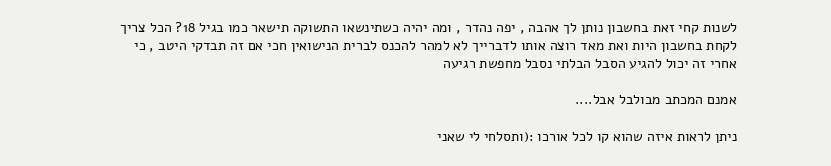לשנות קחי זאת בחשבון נותן לך אהבה , יפה נהדר , ומה יהיה כשתינשאו התשוקה תישאר כמו בגיל 18? הכל צריך לקחת בחשבון היות ואת מאד רוצה אותו לדברייך לא למהר להכנס לברית הנישואין חכי אם זה תבדקי היטב , כי אחרי זה יכול להגיע הסבל הבלתי נסבל מחפשת רגיעה

אמנם המכתב מבולבל אבל....

ניתן לראות איזה שהוא קו לכל אורכו :(ותסלחי לי שאני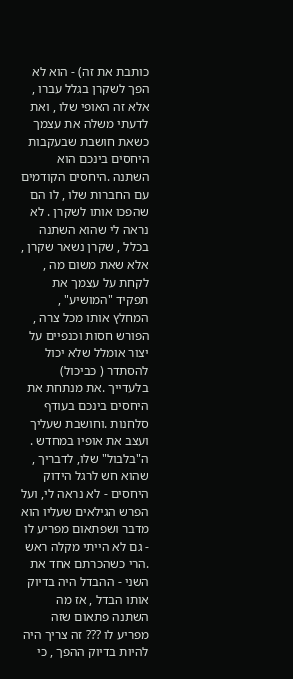כותבת את זה) - הוא לא הפך לשקרן בגלל עברו , אלא זה האופי שלו , ואת לדעתי משלה את עצמך כשאת חושבת שבעקבות היחסים בינכם הוא השתנה .היחסים הקודמים עם החברות שלו , לו הם שהפכו אותו לשקרן . לא נראה לי שהוא השתנה בכלל , שקרן נשאר שקרן , אלא שאת משום מה , לקחת על עצמך את תפקיד "המושיע" , המחלץ אותו מכל צרה , הפורש חסות וכנפיים על יצור אומלל שלא יכול להסתדר ( כביכול) בלעדייך .את מנתחת את היחסים בינכם בעודף סלחנות .וחושבת שעליך ועצב את אופיו במחדש . ה"בלבול" שלו, לדבריך , שהוא חש לרגל הידוק היחסים - לא נראה לי, ועל הפרש הגילאים שעליו הוא מדבר ושפתאום מפריע לו - גם לא הייתי מקלה ראש .הרי כשהכרתם אחד את השני - ההבדל היה בדיוק אותו הבדל , אז מה השתנה פתאום שזה מפריע לו ??? זה צריך היה להיות בדיוק ההפך , כי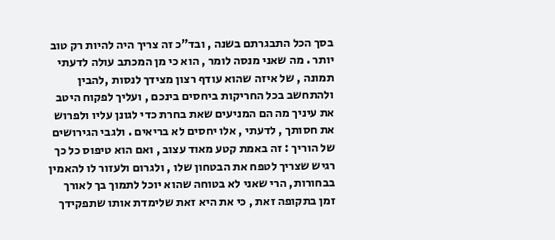בסך הכל התבגרתם בשנה , ובד"כ זה צריך היה להיות רק טוב יותר . מה שאני מנסה לומר , הוא כי מן המכתב עולה לדעתי תמונה , של איזה שהוא עודף רצון מצידך לנסות ,להבין ולהתחשב בכל החריקות ביחסים בינכם , ועליך לפקוח היטב את עיניך מה הם המניעים שאת בחרת כדי לגונן עליו ולפרוש את חסותך , לדעתי , אלו יחסים לא בריאים . ולגבי הגירושים של הוריך : זה באמת קטע מאוד עצוב , ואם הוא טיפוס כל כך רגיש שצריך לטפח את הבטחון שלו , ולגרום ולעזור לו להאמין בבחורות, הרי שאני לא בטוחה שהוא יוכל לתמוך בך לאורך זמן בתקופה זאת , כי את היא זאת שלימדת אותו שתפקידך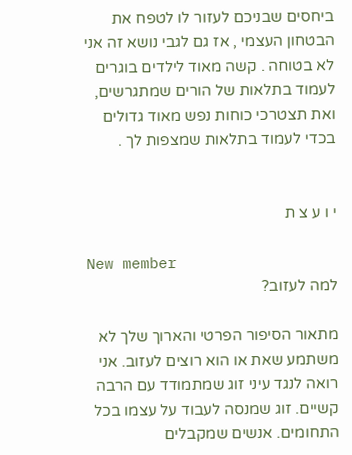ביחסים שבניכם לעזור לו לטפח את הבטחון העצמי , אז גם לגבי נושא זה אני לא בטוחה . קשה מאוד לילדים בוגרים לעמוד בתלאות של הורים שמתגרשים, ואת תצטרכי כוחות נפש מאוד גדולים בכדי לעמוד בתלאות שמצפות לך .


י ו ע צ ת

New member
למה לעזוב?

מתאור הסיפור הפרטי והארוך שלך לא משתמע שאת או הוא רוצים לעזוב. אני רואה לנגד עיני זוג שמתמודד עם הרבה קשיים. זוג שמנסה לעבוד על עצמו בכל התחומים. אנשים שמקבלים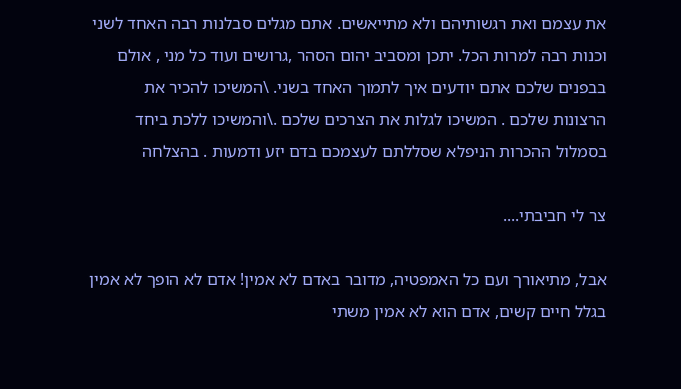את עצמם ואת רגשותיהם ולא מתייאשים. אתם מגלים סבלנות רבה האחד לשני וכנות רבה למרות הכל. יתכן ומסביב יהום הסהר ,גרושים ועוד כל מני , אולם בבפנים שלכם אתם יודעים איך לתמוך האחד בשני. \המשיכו להכיר את הרצונות שלכם . המשיכו לגלות את הצרכים שלכם .\והמשיכו ללכת ביחד בסמלול ההכרות הניפלא שסללתם לעצמכם בדם יזע ודמעות . בהצלחה

צר לי חביבתי....

אבל, מתיאורך ועם כל האמפטיה, מדובר באדם לא אמין! אדם לא הופך לא אמין בגלל חיים קשים, אדם הוא לא אמין משתי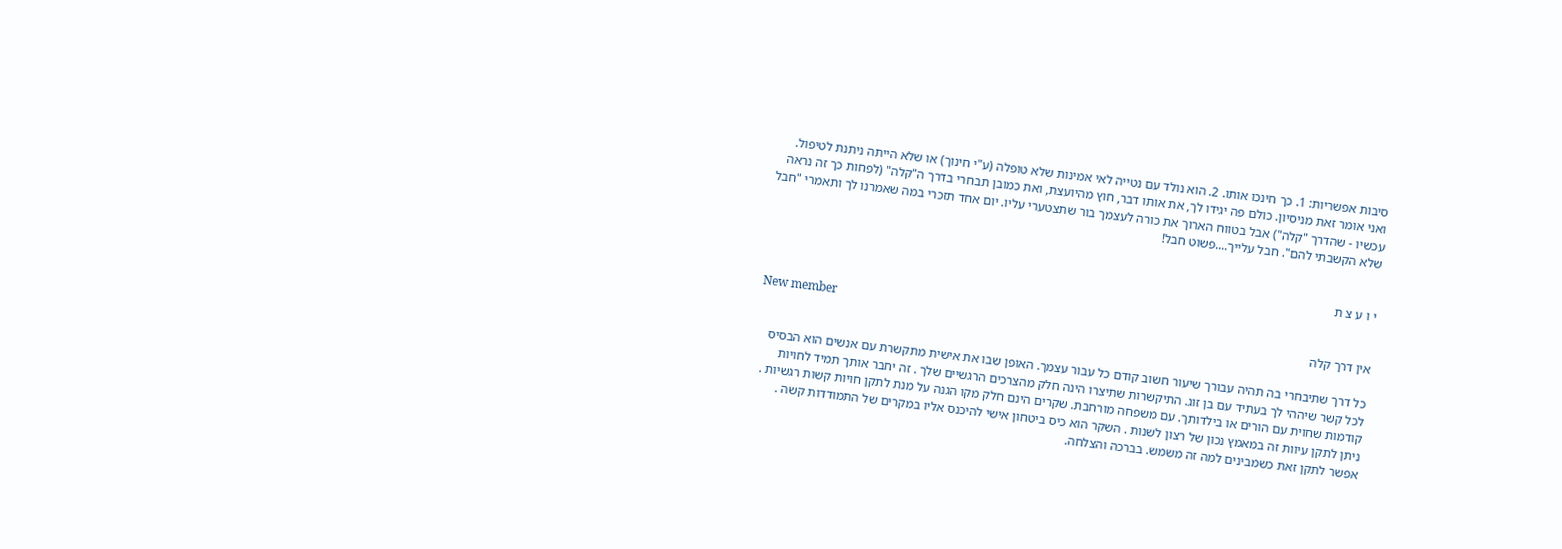סיבות אפשריות: 1. כך חינכו אותו. 2. הוא נולד עם נטייה לאי אמינות שלא טופלה (ע"י חינוך) או שלא הייתה ניתנת לטיפול. ואני אומר זאת מניסיון. כולם פה יגידו לך, את אותו דבר, חוץ מהיועצת, ואת כמובן תבחרי בדרך ה"קלה" (לפחות כך זה נראה עכשיו - שהדרך "קלה") אבל בטווח הארוך את כורה לעצמך בור שתצטערי עליו. יום אחד תזכרי במה שאמרנו לך ותאמרי "חבל שלא הקשבתי להם". חבל עלייך....פשוט חבל!


י ו ע צ ת

New member
אין דרך קלה

כל דרך שתיבחרי בה תהיה עבורך שיעור חשוב קודם כל עבור עצמך. האופן שבו את אישית מתקשרת עם אנשים הוא הבסיס לכל קשר שיההי לך בעתיד עם בן זוג. התיקשרות שתיצרו הינה חלק מהצרכים הרגשיים שלך . זה יחבר אותך תמיד לחויות קודמות שחוית עם הורים או בילדותך. עם משפחה מורחבת. שקרים הינם חלק מקו הגנה על מנת לתקן חויות קשות רגשיות . ניתן לתקן עיוות זה במאמץ נכון של רצון לשנות . השקר הוא כיס ביטחון אישי להיכנס אליו במקרים של התמודדות קשה . אפשר לתקן זאת כשמבינים למה זה משמש. בברכה והצלחה.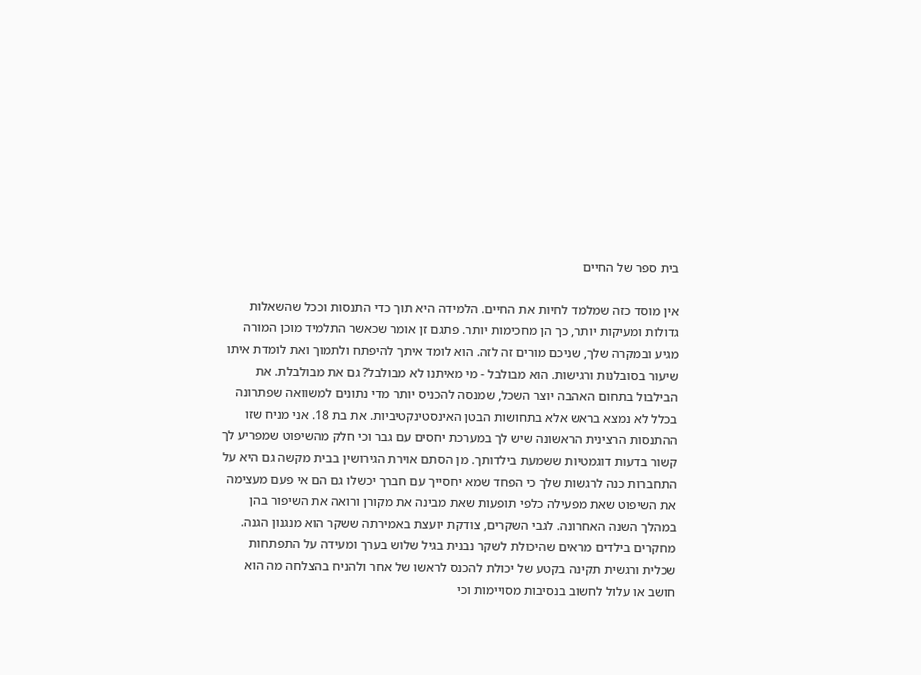בית ספר של החיים

אין מוסד כזה שמלמד לחיות את החיים. הלמידה היא תוך כדי התנסות וככל שהשאלות גדולות ומעיקות יותר, כך הן מחכימות יותר. פתגם זן אומר שכאשר התלמיד מוכן המורה מגיע ובמקרה שלך, שניכם מורים זה לזה. הוא לומד איתך להיפתח ולתמוך ואת לומדת איתו שיעור בסובלנות ורגישות. הוא מבולבל - מי מאיתנו לא מבולבל? גם את מבולבלת. את הבילבול בתחום האהבה יוצר השכל, שמנסה להכניס יותר מדי נתונים למשוואה שפתרונה בכלל לא נמצא בראש אלא בתחושות הבטן האינסטינקטיביות. את בת 18. אני מניח שזו ההתנסות הרצינית הראשונה שיש לך במערכת יחסים עם גבר וכי חלק מהשיפוט שמפריע לך קשור בדעות דוגמטיות ששמעת בילדותך. מן הסתם אוירת הגירושין בבית מקשה גם היא על התחברות כנה לרגשות שלך כי הפחד שמא יחסייך עם חברך יכשלו גם הם אי פעם מעצימה את השיפוט שאת מפעילה כלפי תופעות שאת מבינה את מקורן ורואה את השיפור בהן במהלך השנה האחרונה. לגבי השקרים, צודקת יועצת באמירתה ששקר הוא מנגנון הגנה. מחקרים בילדים מראים שהיכולת לשקר נבנית בגיל שלוש בערך ומעידה על התפתחות שכלית ורגשית תקינה בקטע של יכולת להכנס לראשו של אחר ולהניח בהצלחה מה הוא חושב או עלול לחשוב בנסיבות מסויימות וכי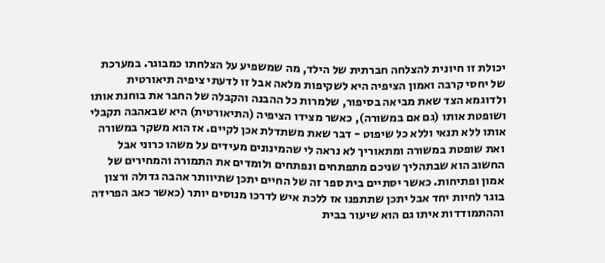יכולת זו חיונית להצלחה חברתית של הילד, מה שמשפיע על הצלחתו כמבוגר. במערכת של יחסי קרבה ואמון הציפיה היא לשקיפות מלאה אבל זו לדעתי ציפיה תיאורטית ולדוגמא הצד שאת מביאה בסיפור, שלמרות כל ההבנה והקבלה של החבר את בוחנת אותו ושופטת אותו (גם אם במשורה), כאשר מצידו הציפיה (התיאורטית) היא שבאהבה תקבלי אותו ללא תנאי וללא כל שיפוט - דבר שאת משתדלת אכן לקיים. אז הוא משקר במשורה ואת שופטת במשורה ומתאוריך לא נראה לי שהמינונים מעידים על משהו כרוני אבל החשוב הוא שבתהליך שניכם מתפתחים ונפתחים ולומדים את התמורה והמחירים של אמון ופתיחות. כאשר יסתיים בית ספר זה של החיים יתכן שתיוותר אהבה גדולה ורצון בוגר לחיות יחד אבל יתכן שתתפנו אז ללכת איש לדרכו מנוסים יותר (כאשר כאב הפרידה וההתמודדות איתו גם הוא שיעור בבית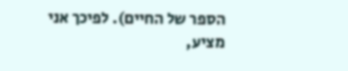הספר של החיים). לפיכך אני מציע,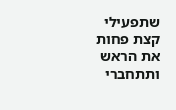שתפעילי קצת פחות את הראש ותתחברי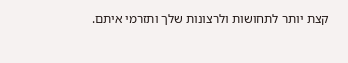קצת יותר לתחושות ולרצונות שלך ותזרמי איתם.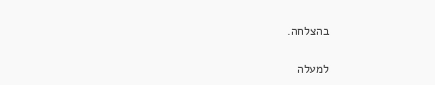בהצלחה.

למעלה